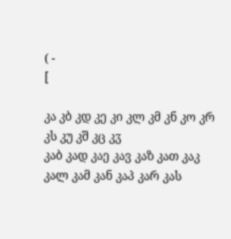( -
[

კა კბ კდ კე კი კლ კმ კნ კო კრ კს კუ კშ კც კჳ
კაბ კად კაე კავ კაზ კათ კაკ კალ კამ კან კაპ კარ კას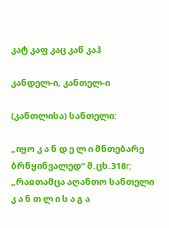კატ კაფ კაც კაწ კაჰ

კანდელ-ი, კანთელ-ი

(კანთლისა) სანთელი:

„იყო კ ა ნ დ ე ლ ი მნთებარე ბრწყინვალედ“ მ.ცხ.318r; „რაჲთამცა აღანთო სანთელი კ ა ნ თ ლ ი ს ა გ ა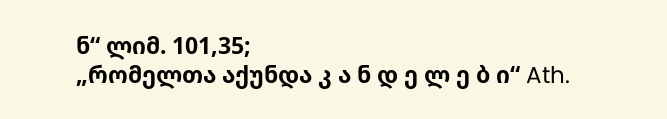ნ“ ლიმ. 101,35;
„რომელთა აქუნდა კ ა ნ დ ე ლ ე ბ ი“ Ath.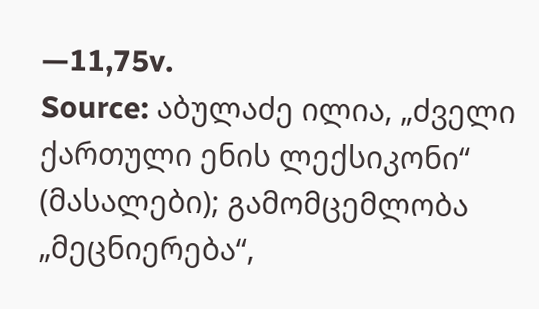—11,75v.
Source: აბულაძე ილია, „ძველი ქართული ენის ლექსიკონი“ (მასალები); გამომცემლობა „მეცნიერება“,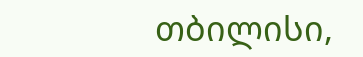თბილისი,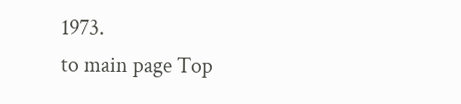1973.
to main page Top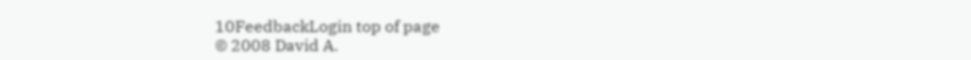10FeedbackLogin top of page
© 2008 David A.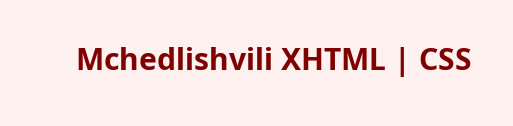Mchedlishvili XHTML | CSS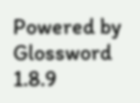Powered by Glossword 1.8.9